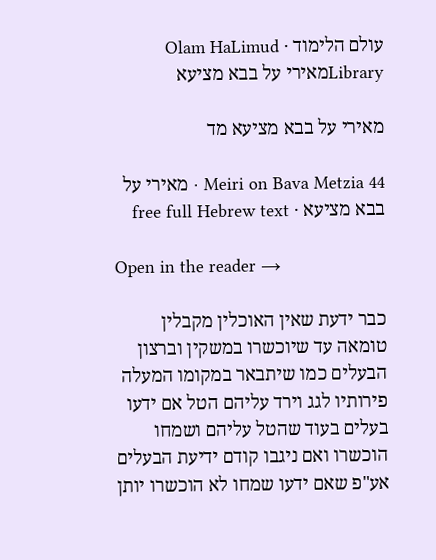עולם הלימוד · Olam HaLimud
Libraryמאירי על בבא מציעא

מאירי על בבא מציעא מד

Meiri on Bava Metzia 44 · מאירי על בבא מציעא · free full Hebrew text

Open in the reader →

כבר ידעת שאין האוכלין מקבלין טומאה עד שיוכשרו במשקין וברצון הבעלים כמו שיתבאר במקומו המעלה פירותיו לגג וירד עליהם הטל אם ידעו בעלים בעוד שהטל עליהם ושמחו הוכשרו ואם ניגבו קודם ידיעת הבעלים אע"פ שאם ידעו שמחו לא הוכשרו יותן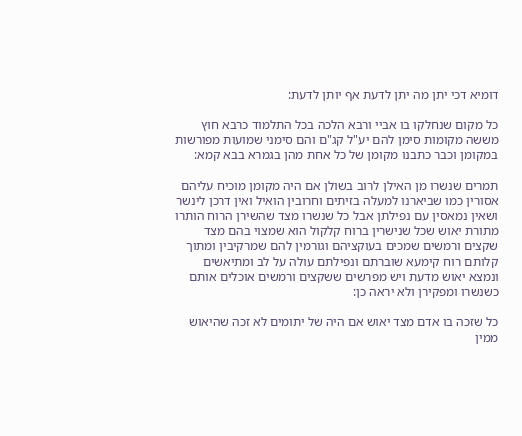דומיא דכי יתן מה יתן לדעת אף יותן לדעת:

כל מקום שנחלקו בו אביי ורבא הלכה בכל התלמוד כרבא חוץ מששה מקומות סימן להם יע"ל קג"ם והם סימני שמועות מפורשות במקומן וכבר כתבנו מקומן של כל אחת מהן בגמרא בבא קמא:

תמרים שנשרו מן האילן לרוב בשולן אם היה מקומן מוכיח עליהם אסורין כמו שביארנו למעלה בזיתים וחרובין הואיל ואין דרכן לינשר ושאין נמאסין עם נפילתן אבל כל שנשרו מצד שהשירן הרוח הותרו מתורת יאוש שכל שנישרין ברוח קלקול הוא שמצוי בהם מצד שקצים ורמשים שמכים בעוקציהם וגורמין להם שמרקיבין ומתוך קלותם רוח קימעא שוברתם ונפילתם עולה על לב ומתיאשים ונמצא יאוש מדעת ויש מפרשים ששקצים ורמשים אוכלים אותם כשנשרו ומפקירן ולא יראה כן:

כל שזכה בו אדם מצד יאוש אם היה של יתומים לא זכה שהיאוש ממין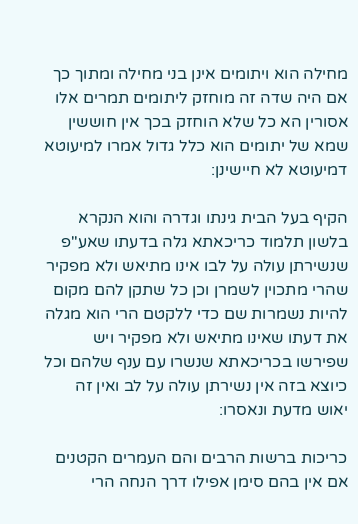מחילה הוא ויתומים אינן בני מחילה ומתוך כך אם היה שדה זה מוחזק ליתומים תמרים אלו אסורין הא כל שלא הוחזק בכך אין חוששין שמא של יתומים הוא כלל גדול אמרו למיעוטא דמיעוטא לא חיישינן:

הקיף בעל הבית גינתו וגדרה והוא הנקרא בלשון תלמוד כריכאתא גלה בדעתו שאע"פ שנשירתן עולה על לבו אינו מתיאש ולא מפקיר שהרי מתכוין לשמרן וכן כל שתקן להם מקום להיות נשמרות שם כדי ללקטם הרי הוא מגלה את דעתו שאינו מתיאש ולא מפקיר ויש שפירשו בכריכאתא שנשרו עם ענף שלהם וכל כיוצא בזה אין נשירתן עולה על לב ואין זה יאוש מדעת ונאסרו:

כריכות ברשות הרבים והם העמרים הקטנים אם אין בהם סימן אפילו דרך הנחה הרי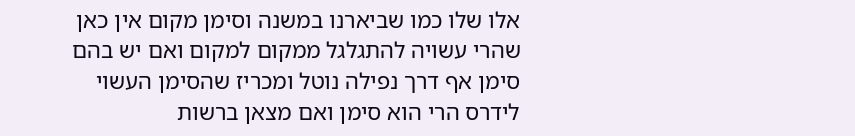אלו שלו כמו שביארנו במשנה וסימן מקום אין כאן שהרי עשויה להתגלגל ממקום למקום ואם יש בהם סימן אף דרך נפילה נוטל ומכריז שהסימן העשוי לידרס הרי הוא סימן ואם מצאן ברשות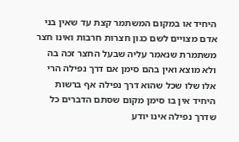היחיד או במקום המשתמר קצת עד שאין בני אדם מצויים לשם כגון חצרות חרבות ואינו חצר משתמרת שנאמר עליה שבעל החצר זכה בה ולא מוצא ואין בהם סימן אם דרך נפילה הרי אלו שלו שכל שהוא דרך נפילה אף ברשות היחיד אין בו סימן מקום שסתם הדברים כל שדרך נפילה אינו יודע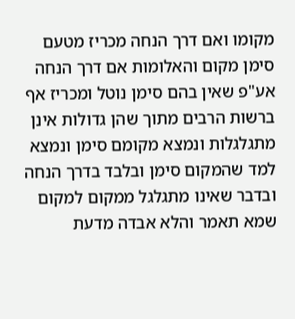מקומו ואם דרך הנחה מכריז מטעם סימן מקום והאלומות אם דרך הנחה אע"פ שאין בהם סימן נוטל ומכריז אף ברשות הרבים מתוך שהן גדולות אינן מתגלגלות ונמצא מקומם סימן ונמצא למד שהמקום סימן ובלבד בדרך הנחה ובדבר שאינו מתגלגל ממקום למקום שמא תאמר והלא אבדה מדעת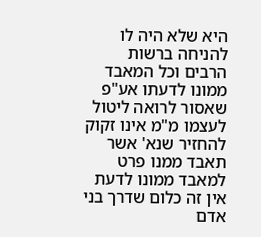היא שלא היה לו להניחה ברשות הרבים וכל המאבד ממונו לדעתו אע"פ שאסור לרואה ליטול לעצמו מ"מ אינו זקוק להחזיר שנא' אשר תאבד ממנו פרט למאבד ממונו לדעת אין זה כלום שדרך בני אדם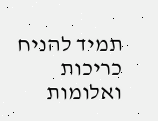תמיד להניח כריכות ואלומות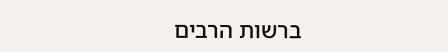ברשות הרבים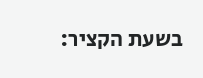בשעת הקציר: